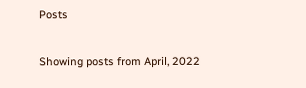Posts

Showing posts from April, 2022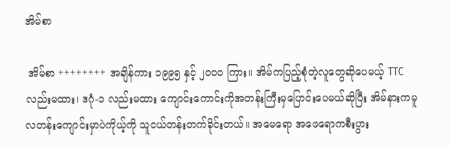အိမ်စာ

 အိမ်စာ ++++++++ အချိန်ကား ၁၉၉၅ နှင့် ၂၀၀၀ ကြား။ အိမ်ကပြည့်စုံတဲ့လူတွေဆိုပေမယ့် TTC လည်းမထား၊ ဒဂုံ-၁ လည်းမထား ကျောင်းကောင်းကိုအတန်းကြီးမှပြောင်းပေမယ်ဆိုပြီး အိမ်နားကမူလတန်းကျောင်းမှာပဲကိုယ့်ကို သူငယ်တန်းတက်ခိုင်းတယ်။ အမေရော အဖေရောကစီးပွား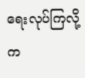ရေးလုပ်ကြလို့ က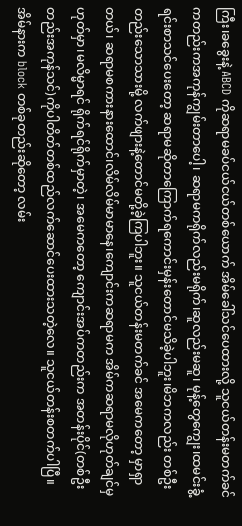ကြီး၊ခခွေးနဲ့ ABCD ကိုဆရာမခပ်ငယ်ငယ်တစ်ယောက် အိမ်ခေါ်သင်ပေထားလို့ သူငယ်တန်းမတက်ခင်ကတည်းကအကုန်ကျွမ်းတာပေါ့၊ ဆရာမကရိုက်လည်းမရိုက်၊ဆူလည်းမဆူ၊ မုန့်တွေကျွေး၊ထမင်းခွံ့ရင်းစာသင်ပေးတော့ ဆရာမဆိုတာကြောက်ရကောင်းမှန်းတောင်မသိခဲ့ပါဘူး၊မိဘကလည်း တစ်ဦးတည်းသောသားမို့ လက်ဖျားနဲ့တောင်မတို့ခဲ့ကြပါဘူး။ သူငယ်တန်းမတက်ခင် အမေကတော့ မှာရှာတယ်၊ ဆရာမစကားနားထောင်၊လိမ်လိမ်မာမာနေ၊ကျောင်းကဆရာမက အိမ်ကဆရာမလိုဟုတ်ချင်မှဟုတ်မှာ၊မလိမ္မာရင် ရိုက်ရင်ရိုက်မှာတဲ့၊ အမေကတော့ ကျောင်းအပ်ကတည်းက အတန်းပိုင်(တစ်ဦးတည်းအကုန်သင်)ကိုပါတိတ်တစ်ထည်လက်ဆောင်ပေးထားသတဲ့လေ။ သူငယ်တန်းစတက်ပါပြီ။ အိမ်နားက block တစ်ခုတည်းဆိုတော့ လမ်း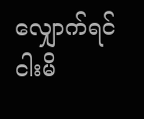လျှောက်ရင်ငါးမိ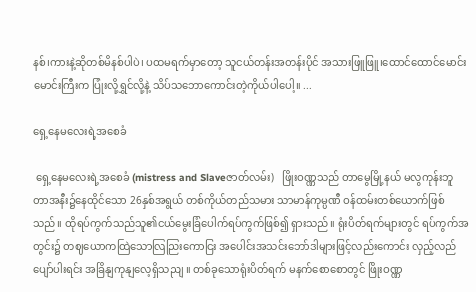နစ်၊ကားနဲ့ဆိုတစ်မိနစ်ပါပဲ၊ ပထမရက်မှာတော့ သူငယ်တန်းအတန်းပိုင် အသားဖြူဖြူ၊ထောင်ထောင်မောင်းမောင်းကြီးက ပြုံးလို့ရွှင်လို့နဲ့ သိပ်သဘောကောင်းတဲ့ကိုယ်ပါပေါ့။ ...

ရှေ့နေမလေးရဲ့အစေခံ

 ရှေ့နေမလေးရဲ့အစေခံ (mistress and Slaveဇာတ်လမ်း)   ဖြိုးဝဏ္ဏသည် တာမွေမြို့နယ် မလွကုန်းဘူတာအနီး၌နေထိုင်သော 26နှစ်အရွယ် တစ်ကိုယ်တည်သမား သာမာန်ကုမ္ပဏီ ဝန်ထမ်းတစ်ယောက်ဖြစ်သည်။ ထိုရပ်ကွက်သည်သူ၏ငယ်မွေးခြံပေါက်ရပ်ကွက်ဖြစ်၍ ရှားသည်။ ရုံးပိတ်ရက်များတွင် ရပ်ကွက်အတွင်း၌ တဈယောကထြဲသောလြညြးကောငြး အပေါင်းအသင်းဘော်ဒါများဖြင့်လည်းကောင်း လှည့်လည်ပျော်ပါးရင်း အခြိနျကုနျလေ့ရှိသညျ ။ တစ်ခုသောရုံးပိတ်ရက် မနက်စောစောတွင် ဖြိုးဝဏ္ဏ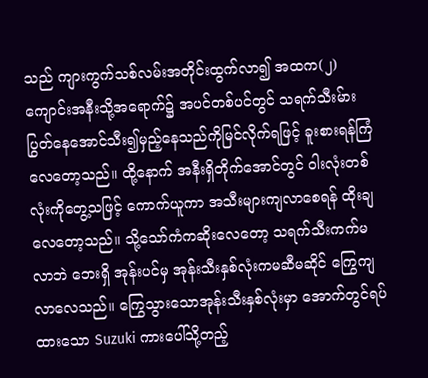သည် ကျားကွက်သစ်လမ်းအတိုင်းထွက်လာ၍ အထက(၂) ကျောင်းအနီးသို့အရောက်၌ အပင်တစ်ပင်တွင် သရက်သီးမ်ား ပြွတ်နေအောင်သီး၍မှည့်နေသည်ကိုမြင်လိုက်ရဖြင့် ခူးစားရန်ကြံလေတော့သည်။ ထို့နောက် အနီးရှိတိုက်အောင်တွင် ဝါးလုံးတစ်လုံးကိုတွေ့သဖြင့် ကောက်ယူကာ အသီးများကျလာစေရန် ထိုးချလေတော့သည်။ သို့သော်ကံကဆိုးလေတော့ သရက်သီးကက်မလာဘဲ ဘေးရှိ အုန်းပင်မှ အုန်းသီးနှစ်လုံးကမဆီမဆိုင် ကြွေကျလာလေသည်။ ကြွေသွားသောအုန်းသီးနှစ်လုံးမှာ အောက်တွင်ရပ်ထားသော Suzuki ကားပေါ်သို့တည့်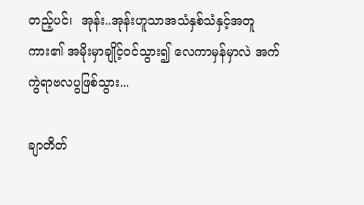တည့်ပင်၊  အုန်း..အုန်းဟူသာအသံနှစ်သံနှင့်အတူ ကား၏ အမိုးမှာချိုင့်ဝင်သွား၍ လေကာမှန်မှာလဲ အက်ကွဲရာဗလပွဖြစ်သွား...

ချာတိတ်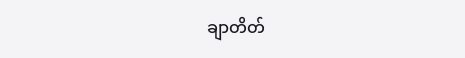ချာတိတ်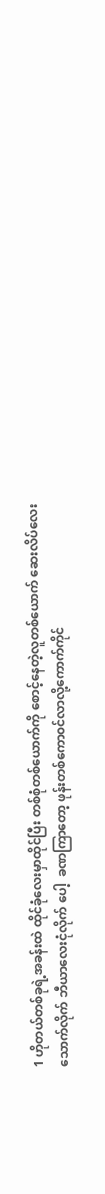1 ဟိုတယ်တစ်ခုရဲ့အခန်းထဲ ထိုင်ခုံလေးမှာထိုင်ပြီး တစ်စုံတစ်ယောက်ကို စောင့်နေတဲ့လူတစ်ယောက် ဆေးလိပ်လေးသောက်လိုက် ဘီယာလေးငုံလိုက် ပေါ့  ခဏကြာတော့ ဖုန်းတစ်ကော၀င်လာလို့ကောက်ကိုင်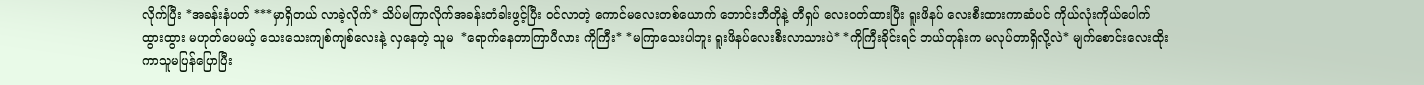လိုက်ပြီး *အခန်းနံပတ် ***မှာရှိတယ် လာခဲ့လိုက်* သိပ်မကြာလိုက်အခန်းတံခါးဖွင့်ပြီး ၀င်လာတဲ့ ကောင်မလေးတစ်ယောက် ဘောင်းဘီတိုနဲ့ တီရှပ် လေး၀တ်ထားပြီး ရူးဖိနပ် လေးစီးထားကာဆံပင် ကိုယ်လုံးကိုယ်ပေါက်ထွားထွား မဟုတ်ပေမယ့် သေးသေးကျစ်ကျစ်လေးနဲ့ လှနေတဲ့ သူမ  *ရောက်နေတာကြာပီလား ကိုကြီး* *မကြာသေးပါဘူး ရူးဖိနပ်လေးစီးလာသားပဲ* *ကိုကြီးခိုင်းရင် ဘယ်တုန်းက မလုပ်တာရှိလို့လဲ* မျက်စောင်းလေးထိုးကာသူမပြန်ပြောပြီး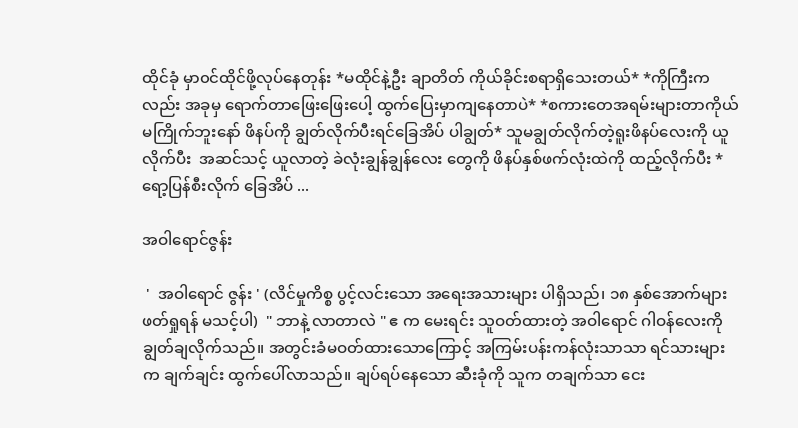ထိုင်ခုံ မှာ၀င်ထိုင်ဖို့လုပ်နေတုန်း *မထိုင်နဲ့ဦး ချာတိတ် ကိုယ်ခိုင်းစရာရှိသေးတယ်* *ကိုကြီးကလည်း အခုမှ ရောက်တာဖြေးဖြေးပေါ့ ထွက်ပြေးမှာကျနေတာပဲ* *စကားတေအရမ်းများတာကိုယ်မကြိုက်ဘူးနော် ဖိနပ်ကို ချွတ်လိုက်ပီးရင်ခြေအိပ် ပါချွတ်* သူမချွတ်လိုက်တဲ့ရူးဖိနပ်လေးကို ယူလိုက်ပီး  အဆင်သင့် ယူလာတဲ့ ခဲလုံးချွန်ချွန်လေး တွေကို ဖိနပ်နှစ်ဖက်လုံးထဲကို ထည့်လိုက်ပီး *ရော့ပြန်စီးလိုက် ခြေအိပ် ...

အဝါရောင်ဇွန်း

 '  အဝါရောင် ဇွန်း ' (လိင်မှုကိစ္စ ပွင့်လင်းသော အရေးအသားများ ပါရှိသည်၊ ၁၈ နှစ်အောက်များ ဖတ်ရှုရန် မသင့်ပါ)  " ဘာနဲ့ လာတာလဲ " ဧ က မေးရင်း သူဝတ်ထားတဲ့ အဝါရောင် ဂါဝန်လေးကို ချွတ်ချလိုက်သည်။ အတွင်းခံမဝတ်ထားသောကြောင့် အကြမ်းပန်းကန်လုံးသာသာ ရင်သားများက ချက်ချင်း ထွက်ပေါ်လာသည်။ ချပ်ရပ်နေသော ဆီးခုံကို သူက တချက်သာ ငေး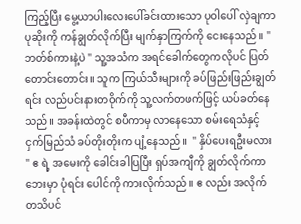ကြည့်ပြီး မွေ့ယာပါးလေးပေါ်ခင်းထားသော ပုဝါပေါ် လှဲချကာ ပုဆိုးကို ကန်ချွတ်လိုက်ပြီး မျက်နှာကြက်ကို ငေးနေသည်။ " ဘတ်စ်ကားနဲ့ပဲ " သူ့အသံက အရင်ခေါက်တွေကလိုပင် ပြတ်တောင်းတောင်း။ သူက ကြယ်သီးများကို ခပ်ဖြည်းဖြည်းချွတ်ရင်း လည်ပင်းနားတဝိုက်ကို သူ့လက်တဖက်ဖြင့် ယပ်ခတ်နေသည်။ အခန်းထဲတွင် စပီကာမှ လာနေသော စမ်းရေသံနှင့် ငှက်မြည်သံ ခပ်တိုးတိုးက ပျံ့နေသည်။  " နှိပ်ပေးရဦးမလား " ဧ ရဲ့ အမေးကို ခေါင်းခါပြပြီး ရှပ်အကျီကို ချွတ်လိုက်ကာ ဘေးမှာ ပုံရင်း ပေါင်ကို ကားလိုက်သည်။ ဧ လည်း အလိုက်တသိပင်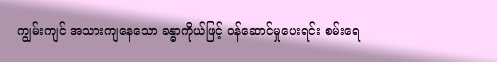ကျွမ်းကျင် အသားကျနေသော ခန္ဓာကိုယ်ဖြင့် ဝန်ဆောင်မှုပေးရင်း စမ်းရေ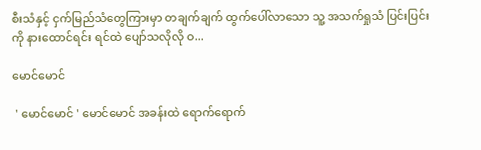စီးသံနှင့် ငှက်မြည်သံတွေကြားမှာ တချက်ချက် ထွက်ပေါ်လာသော သူ့ အသက်ရှုသံ ပြင်းပြင်းကို နားထောင်ရင်း ရင်ထဲ ပျော်သလိုလို ဝ...

မောင်မောင်

 ' မောင်မောင် ' မောင်မောင် အခန်းထဲ ရောက်ရောက်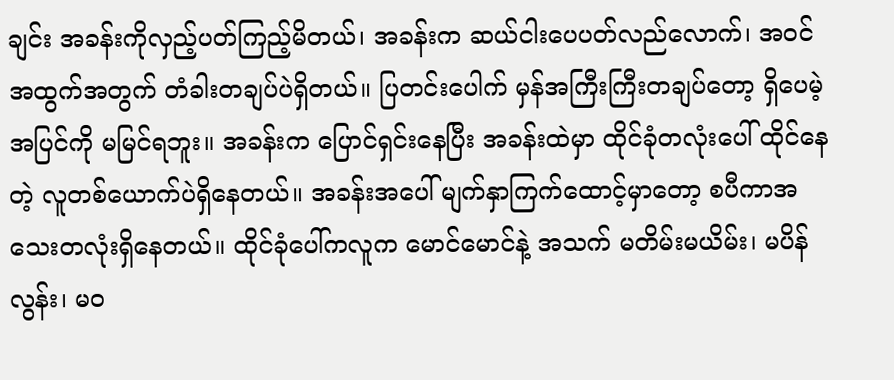ချင်း အခန်းကိုလှည့်ပတ်ကြည့်မိတယ်၊ အခန်းက ဆယ်ငါးပေပတ်လည်လောက်၊ အဝင်အထွက်အတွက် တံခါးတချပ်ပဲရှိတယ်။ ပြတင်းပေါက် မှန်အကြီးကြီးတချပ်တော့ ရှိပေမဲ့ အပြင်ကို မမြင်ရဘူး။ အခန်းက ပြောင်ရှင်းနေပြီး အခန်းထဲမှာ ထိုင်ခုံတလုံးပေါ် ထိုင်နေတဲ့ လူတစ်ယောက်ပဲရှိနေတယ်။ အခန်းအပေါ် မျက်နှာကြက်ထောင့်မှာတော့ စပီကာအသေးတလုံးရှိနေတယ်။ ထိုင်ခုံပေါ်ကလူက မောင်မောင်နဲ့ အသက် မတိမ်းမယိမ်း၊ မပိန်လွန်း၊ မဝ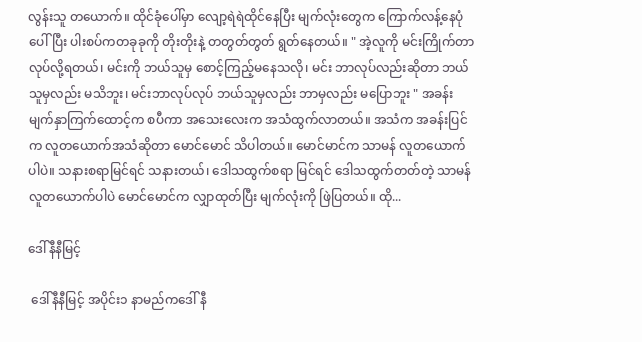လွန်းသူ တယောက်။ ထိုင်ခုံပေါ်မှာ လျော့ရဲရဲထိုင်နေပြီး မျက်လုံးတွေက ကြောက်လန့်နေပုံပေါ်ပြီး ပါးစပ်ကတခုခုကို တိုးတိုးနဲ့ တတွတ်တွတ် ရွတ်နေတယ်။ " အဲ့လူကို မင်းကြိုက်တာ လုပ်လို့ရတယ်၊ မင်းကို ဘယ်သူမှ စောင့်ကြည့်မနေသလို၊ မင်း ဘာလုပ်လည်းဆိုတာ ဘယ်သူမှလည်း မသိဘူး၊ မင်းဘာလုပ်လုပ် ဘယ်သူမှလည်း ဘာမှလည်း မပြောဘူး " အခန်းမျက်နှာကြက်ထောင့်က စပီကာ အသေးလေးက အသံထွက်လာတယ်။ အသံက အခန်းပြင်က လူတယောက်အသံဆိုတာ မောင်မောင် သိပါတယ်။ မောင်မာင်က သာမန် လူတယောက်ပါပဲ။ သနားစရာမြင်ရင် သနားတယ်၊ ဒေါသထွက်စရာ မြင်ရင် ဒေါသထွက်တတ်တဲ့ သာမန်လူတယောက်ပါပဲ မောင်မောင်က လျှာထုတ်ပြီး မျက်လုံးကို ဖြဲပြတယ်။ ထို...

ဒေါ်နီနီမြင့်

 ဒေါ်နီနီမြင့် အပိုင်း၁ နာမည်ကဒေါ် နီ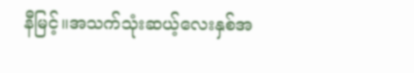နီမြင့်။အသက်သုံးဆယ့်လေးနှစ်အ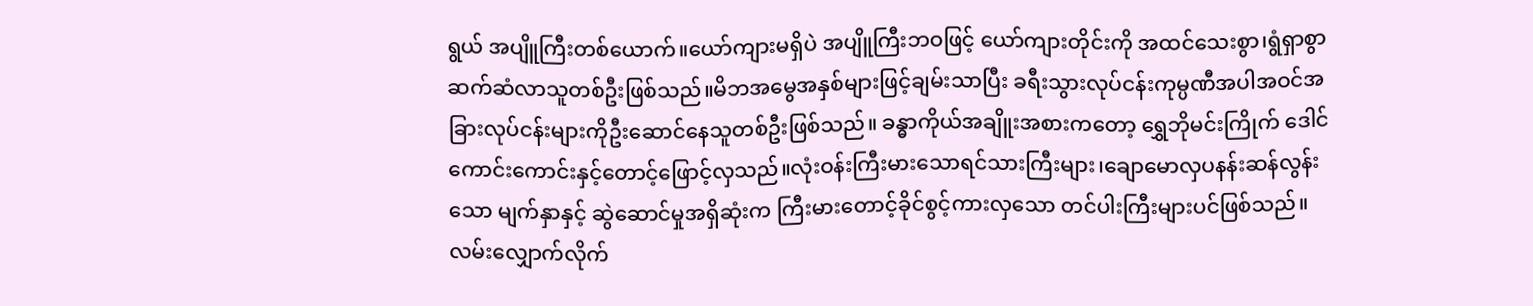ရွယ် အပျိူကြီးတစ်ယောက်။ယော်ကျားမရှိပဲ အပျိူကြီးဘဝဖြင့် ယော်ကျားတိုင်းကို အထင်သေးစွာ၊ရွံရှာစွာဆက်ဆံလာသူတစ်ဦးဖြစ်သည်။မိဘအမွေအနှစ်များဖြင့်ချမ်းသာပြီး ခရီးသွားလုပ်ငန်းကုမ္ပဏီအပါအဝင်အခြားလုပ်ငန်းများကိုဦးဆောင်နေသူတစ်ဦးဖြစ်သည်။ ခန္ဓာကိုယ်အချိူးအစားကတော့ ရွှေဘိုမင်းကြိုက် ဒေါင်ကောင်းကောင်းနှင့်တောင့်ဖြောင့်လှသည်။လုံးဝန်းကြီးမားသောရင်သားကြီးများ၊ချောမောလှပနန်းဆန်လွန်းသော မျက်နှာနှင့် ဆွဲဆောင်မှုအရှိဆုံးက ကြီးမားတောင့်ခိုင်စွင့်ကားလှသော တင်ပါးကြီးများပင်ဖြစ်သည်။လမ်းလျှောက်လိုက်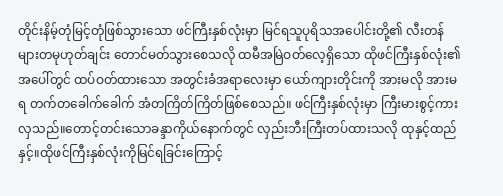တိုင်းနိမ့်တုံမြင့်တုံဖြစ်သွားသော ဖင်ကြီးနှစ်လုံးမှာ မြင်ရသူပုရိသအပေါင်းတို့၏ လီးတန်များတမုဟုတ်ချင်း တောင်မတ်သွားစေသလို ထမီအမြဲဝတ်လေ့ရှိသော ထိုဖင်ကြီးနှစ်လုံး၏အပေါ်တွင် ထပ်ဝတ်ထားသော အတွင်းခံအရာလေးမှာ ယော်ကျားတိုင်းကို အားမလို အားမရ တက်တခေါက်ခေါက် အံတကြိတ်ကြိတ်ဖြစ်စေသည်။ ဖင်ကြီးနှစ်လုံးမှာ ကြီးမားစွင့်ကားလှသည်။တောင့်တင်းသောခန္ဒာကိုယ်နောက်တွင် လှည်းဘီးကြီးတပ်ထားသလို ထုနှင့်ထည်နှင့်။ထိုဖင်ကြီးနှစ်လုံးကိုမြင်ရခြင်းကြောင့်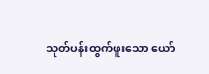သုတ်ပန်းထွက်ဖူးသော ယော်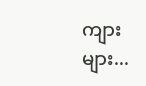ကျားများ...